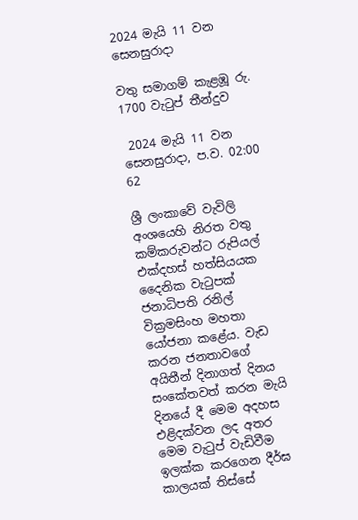2024 මැයි 11 වන සෙනසුරාදා

වතු සමාගම් කැළඹූ රු. 1700 වැටුප් තීන්දුව

 2024 මැයි 11 වන සෙනසුරාදා, ප.ව. 02:00 62

ශ්‍රී ලංකාවේ වැවිලි අංශයෙහි නිරත වතු කම්කරුවන්ට රුපියල් එක්දහස් හත්සියයක දෛනික වැටුපක් ජනාධිපති රනිල් වික්‍රමසිංහ මහතා යෝජනා කළේය. වැඩ කරන ජනතාවගේ අයිතීන් දිනාගත් දිනය සංකේතවත් කරන මැයි දිනයේ දී මෙම අදහස එළිදක්වන ලද අතර මෙම වැටුප් වැඩිවීම ඉලක්ක කරගෙන දීර්ඝ කාලයක් තිස්සේ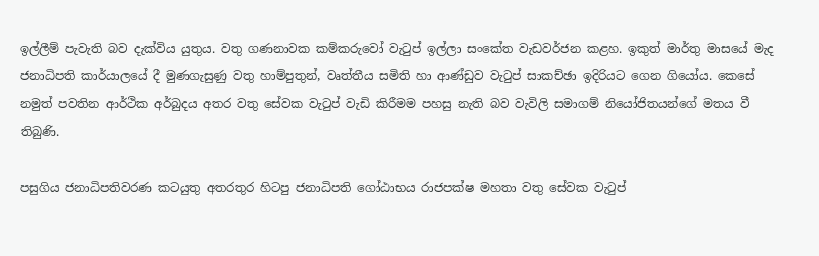ඉල්ලීම් පැවැති බව දැක්විය යුතුය. වතු ගණනාවක කම්කරුවෝ වැටුප් ඉල්ලා සංකේත වැඩවර්ජන කළහ. ඉකුත් මාර්තු මාසයේ මැද ජනාධිපති කාර්යාලයේ දී මුණගැසුණු වතු හාම්පුතුන්, වෘත්තීය සමිති හා ආණ්ඩුව වැටුප් සාකච්ඡා ඉදිරියට ගෙන ගියෝය. කෙසේ නමුත් පවතින ආර්ථික අර්බුදය අතර වතු සේවක වැටුප් වැඩි කිරීමම පහසු නැති බව වැවිලි සමාගම් නියෝජිතයන්ගේ මතය වී තිබුණි.

පසුගිය ජනාධිපතිවරණ කටයුතු අතරතුර හිටපු ජනාධිපති ගෝඨාභය රාජපක්ෂ මහතා වතු සේවක වැටුප්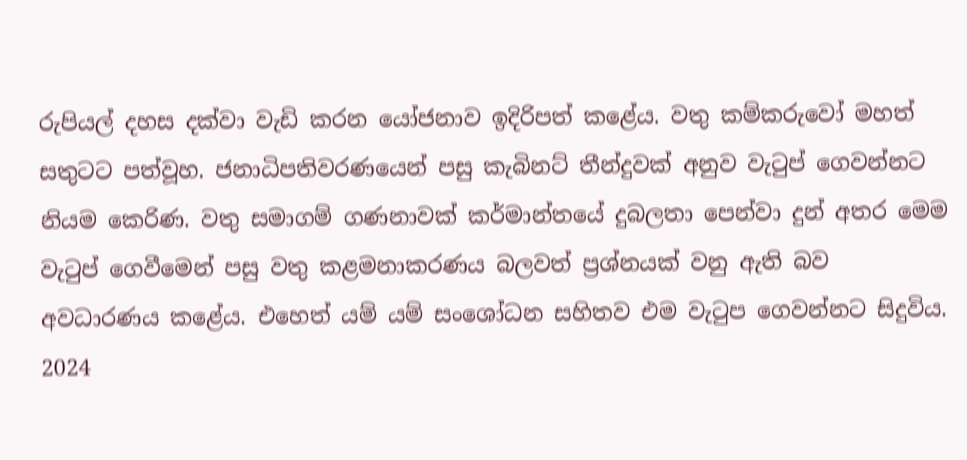රුපියල් දහස දක්වා වැඩි කරන යෝජනාව ඉදිරිපත් කළේය. වතු කම්කරුවෝ මහත් සතුටට පත්වූහ. ජනාධිපතිවරණයෙන් පසු කැබිනට් තීන්දුවක් අනුව වැටුප් ගෙවන්නට නියම කෙරිණ. වතු සමාගම් ගණනාවක් කර්මාන්තයේ දුබලතා පෙන්වා දුන් අතර මෙම වැටුප් ගෙවීමෙන් පසු වතු කළමනාකරණය බලවත් ප්‍රශ්නයක් වනු ඇති බව අවධාරණය කළේය. එහෙත් යම් යම් සංශෝධන සහිතව එම වැටුප ගෙවන්නට සිදුවිය. 2024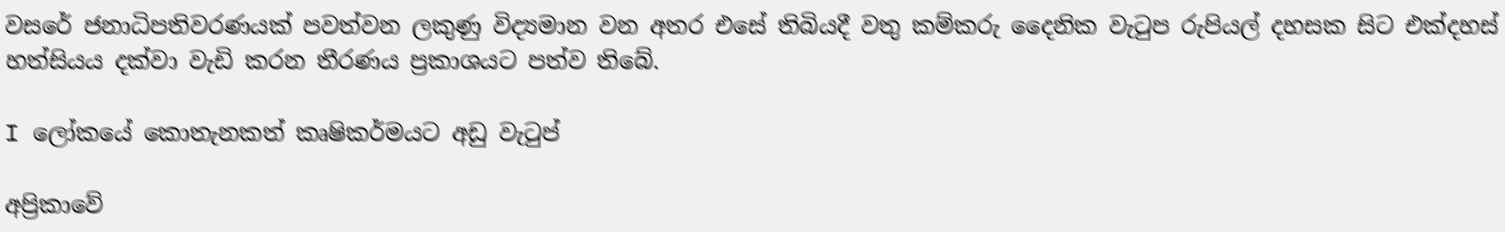වසරේ ජනාධිපතිවරණයක් පවත්වන ලකුණු විද්‍යමාන වන අතර එසේ තිබියදී වතු කම්කරු දෛනික වැටුප රුපියල් දහසක සිට එක්දහස් හත්සියය දක්වා වැඩි කරන තීරණය ප්‍රකාශයට පත්ව තිබේ.

I ලෝකයේ කොතැනකත් කෘෂිකර්මයට අඩු වැටුප්

අප්‍රිකාවේ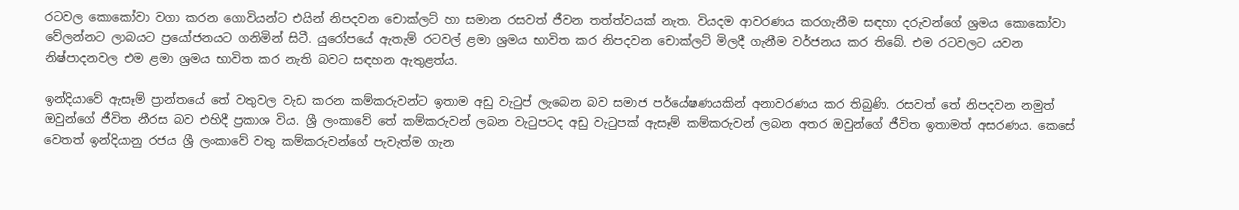රටවල කොකෝවා වගා කරන ගොවියන්ට එයින් නිපදවන චොක්ලට් හා සමාන රසවත් ජීවන තත්ත්වයක් නැත. වියදම ආවරණය කරගැනීම සඳහා දරුවන්ගේ ශ්‍රමය කොකෝවා වේලන්නට ලාබයට ප්‍රයෝජනයට ගනිමින් සිටී. යුරෝපයේ ඇතැම් රටවල් ළමා ශ්‍රමය භාවිත කර නිපදවන චොක්ලට් මිලදී ගැනීම වර්ජනය කර තිබේ. එම රටවලට යවන නිෂ්පාදනවල එම ළමා ශ්‍රමය භාවිත කර නැති බවට සඳහන ඇතුළත්ය.

ඉන්දියාවේ ඇසෑම් ප්‍රාන්තයේ තේ වතුවල වැඩ කරන කම්කරුවන්ට ඉතාම අඩු වැටුප් ලැබෙන බව සමාජ පර්යේෂණයකින් අනාවරණය කර තිබුණි. රසවත් තේ නිපදවන නමුත් ඔවුන්ගේ ජීවිත නීරස බව එහිදී ප්‍රකාශ විය. ශ්‍රී ලංකාවේ තේ කම්කරුවන් ලබන වැටුපටද අඩු වැටුපක් ඇසෑම් කම්කරුවන් ලබන අතර ඔවුන්ගේ ජීවිත ඉතාමත් අසරණය. කෙසේ වෙතත් ඉන්දියානු රජය ශ්‍රී ලංකාවේ වතු කම්කරුවන්ගේ පැවැත්ම ගැන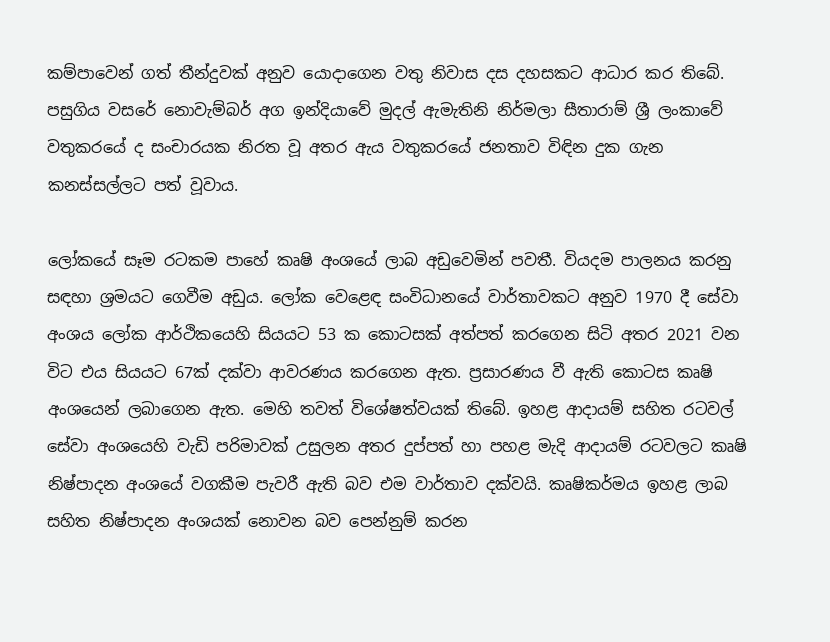කම්පාවෙන් ගත් තීන්දුවක් අනුව යොදාගෙන වතු නිවාස දස දහසකට ආධාර කර තිබේ. පසුගිය වසරේ නොවැම්බර් අග ඉන්දියාවේ මුදල් ඇමැතිනි නිර්මලා සීතාරාම් ශ්‍රී ලංකාවේ වතුකරයේ ද සංචාරයක නිරත වූ අතර ඇය වතුකරයේ ජනතාව විඳින දුක ගැන කනස්සල්ලට පත් වූවාය.

ලෝකයේ සෑම රටකම පාහේ කෘෂි අංශයේ ලාබ අඩුවෙමින් පවතී. වියදම පාලනය කරනු සඳහා ශ්‍රමයට ගෙවීම අඩුය. ලෝක වෙළෙඳ සංවිධානයේ වාර්තාවකට අනුව 1970 දී සේවා අංශය ලෝක ආර්ථිකයෙහි සියයට 53 ක කොටසක් අත්පත් කරගෙන සිටි අතර 2021 වන විට එය සියයට 67ක් දක්වා ආවරණය කරගෙන ඇත. ප්‍රසාරණය වී ඇති කොටස කෘෂි අංශයෙන් ලබාගෙන ඇත. මෙහි තවත් විශේෂත්වයක් තිබේ. ඉහළ ආදායම් සහිත රටවල් සේවා අංශයෙහි වැඩි පරිමාවක් උසුලන අතර දුප්පත් හා පහළ මැදි ආදායම් රටවලට කෘෂි නිෂ්පාදන අංශයේ වගකීම පැවරී ඇති බව එම වාර්තාව දක්වයි. කෘෂිකර්මය ඉහළ ලාබ සහිත නිෂ්පාදන අංශයක් නොවන බව පෙන්නුම් කරන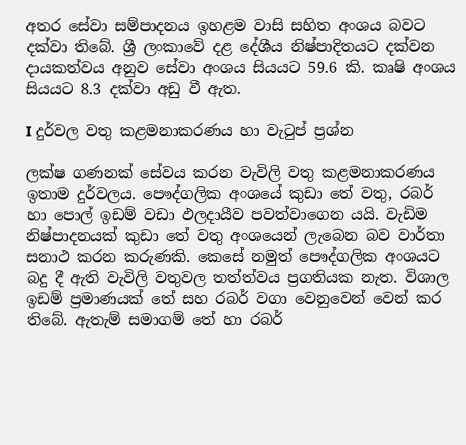අතර සේවා සම්පාදනය ඉහළම වාසි සහිත අංශය බවට දක්වා තිබේ. ශ්‍රී ලංකාවේ දළ දේශීය නිෂ්පාදිතයට දක්වන දායකත්වය අනුව සේවා අංශය සියයට 59.6 කි. කෘෂි අංශය සියයට 8.3 දක්වා අඩු වී ඇත.

I දුර්වල වතු කළමනාකරණය හා වැටුප් ප්‍රශ්න

ලක්ෂ ගණනක් සේවය කරන වැවිලි වතු කළමනාකරණය ඉතාම දුර්වලය. පෞද්ගලික අංශයේ කුඩා තේ වතු, රබර් හා පොල් ඉඩම් වඩා ඵලදායීව පවත්වාගෙන යයි. වැඩිම නිෂ්පාදනයක් කුඩා තේ වතු අංශයෙන් ලැබෙන බව වාර්තා සනාථ කරන කරුණකි. කෙසේ නමුත් පෞද්ගලික අංශයට බදු දී ඇති වැවිලි වතුවල තත්ත්වය ප්‍රගතියක නැත. විශාල ඉඩම් ප්‍රමාණයක් තේ සහ රබර් වගා වෙනුවෙන් වෙන් කර තිබේ. ඇතැම් සමාගම් තේ හා රබර්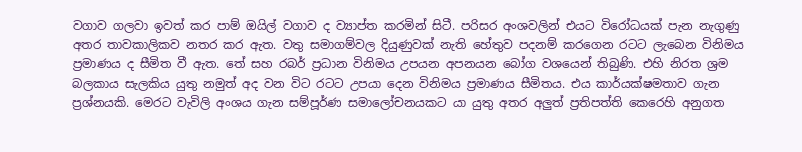වගාව ගලවා ඉවත් කර පාම් ඔයිල් වගාව ද ව්‍යාප්ත කරමින් සිටී. පරිසර අංශවලින් එයට විරෝධයක් පැන නැගුණු අතර තාවකාලිකව නතර කර ඇත. වතු සමාගම්වල දියුණුවක් නැති හේතුව පදනම් කරගෙන රටට ලැබෙන විනිමය ප්‍රමාණය ද සීමිත වී ඇත. තේ සහ රබර් ප්‍රධාන විනිමය උපයන අපනයන බෝග වශයෙන් තිබුණි. එහි නිරත ශ්‍රම බලකාය සැලකිය යුතු නමුත් අද වන විට රටට උපයා දෙන විනිමය ප්‍රමාණය සීමිතය. එය කාර්යක්ෂමතාව ගැන ප්‍රශ්නයකි. මෙරට වැවිලි අංශය ගැන සම්පූර්ණ සමාලෝචනයකට යා යුතු අතර අලුත් ප්‍රතිපත්ති කෙරෙහි අනුගත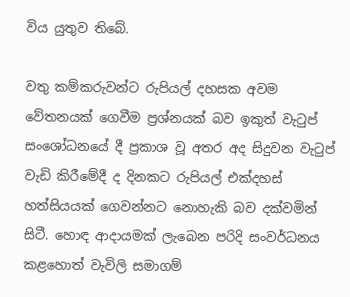විය යුතුව තිබේ.

වතු කම්කරුවන්ට රුපියල් දහසක අවම වේතනයක් ගෙවීම ප්‍රශ්නයක් බව ඉකුත් වැටුප් සංශෝධනයේ දී ප්‍රකාශ වූ අතර අද සිදුවන වැටුප් වැඩි කිරීමේදී ද දිනකට රුපියල් එක්දහස් හත්සියයක් ගෙවන්නට නොහැකි බව දක්වමින් සිටී. හොඳ ආදායමක් ලැබෙන පරිදි සංවර්ධනය කළහොත් වැවිලි සමාගම්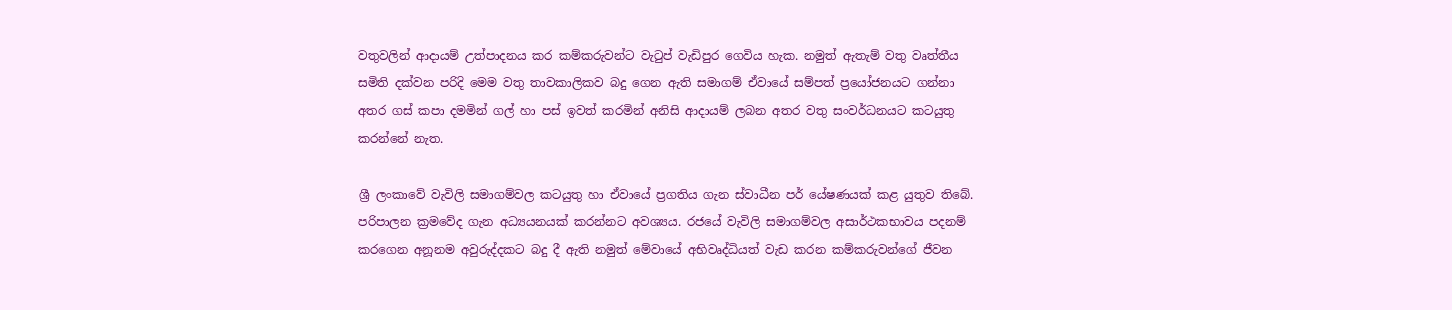වතුවලින් ආදායම් උත්පාදනය කර කම්කරුවන්ට වැටුප් වැඩිපුර ගෙවිය හැක. නමුත් ඇතැම් වතු වෘත්තීය සමිති දක්වන පරිදි මෙම වතු තාවකාලිකව බදු ගෙන ඇති සමාගම් ඒවායේ සම්පත් ප්‍රයෝජනයට ගන්නා අතර ගස් කපා දමමින් ගල් හා පස් ඉවත් කරමින් අනිසි ආදායම් ලබන අතර වතු සංවර්ධනයට කටයුතු කරන්නේ නැත.

ශ්‍රී ලංකාවේ වැවිලි සමාගම්වල කටයුතු හා ඒවායේ ප්‍රගතිය ගැන ස්වාධීන පර් යේෂණයක් කළ යුතුව තිබේ. පරිපාලන ක්‍රමවේද ගැන අධ්‍යයනයක් කරන්නට අවශ්‍යය. රජයේ වැවිලි සමාගම්වල අසාර්ථකභාවය පදනම් කරගෙන අනූනම අවුරුද්දකට බදු දී ඇති නමුත් මේවායේ අභිවෘද්ධියත් වැඩ කරන කම්කරුවන්ගේ ජීවන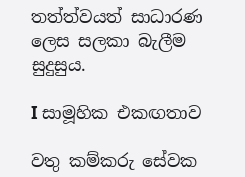තත්ත්වයත් සාධාරණ ලෙස සලකා බැලීම සුදුසුය.

I සාමූහික එකඟතාව

වතු කම්කරු සේවක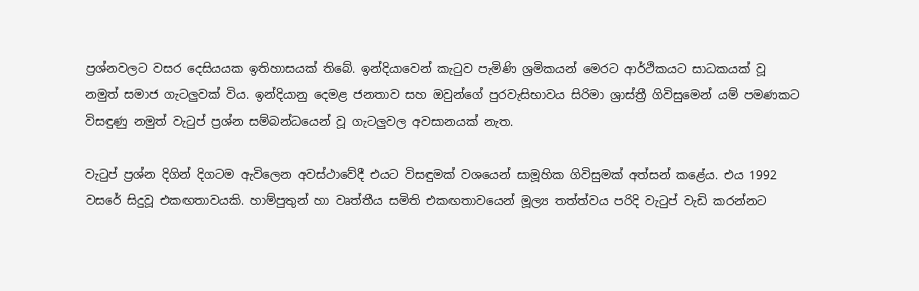ප්‍රශ්නවලට වසර දෙසියයක ඉතිහාසයක් තිබේ. ඉන්දියාවෙන් කැටුව පැමිණි ශ්‍රමිකයන් මෙරට ආර්ථිකයට සාධකයක් වූ නමුත් සමාජ ගැටලුවක් විය. ඉන්දියානු දෙමළ ජනතාව සහ ඔවුන්ගේ පුරවැසිභාවය සිරිමා ශ්‍රාස්ත්‍රී ගිවිසුමෙන් යම් පමණකට විසඳුණු නමුත් වැටුප් ප්‍රශ්න සම්බන්ධයෙන් වූ ගැටලුවල අවසානයක් නැත.

වැටුප් ප්‍රශ්න දිගින් දිගටම ඇවිලෙන අවස්ථාවේදී එයට විසඳුමක් වශයෙන් සාමූහික ගිවිසුමක් අත්සන් කළේය. එය 1992 වසරේ සිදුවූ එකඟතාවයකි. හාම්පුතුන් හා වෘත්තීය සමිති එකඟතාවයෙන් මූල්‍ය තත්ත්වය පරිදි වැටුප් වැඩි කරන්නට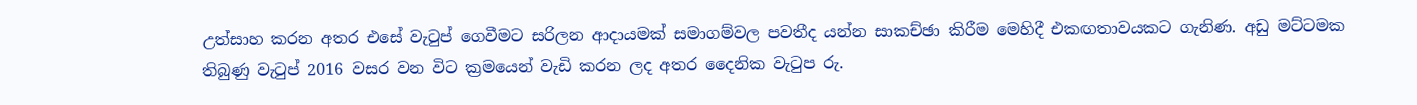උත්සාහ කරන අතර එසේ වැටුප් ගෙවීමට සරිලන ආදායමක් සමාගම්වල පවතීද යන්න සාකච්ඡා කිරීම මෙහිදී එකඟතාවයකට ගැනිණ. අඩු මට්ටමක තිබුණු වැටුප් 2016 වසර වන විට ක්‍රමයෙන් වැඩි කරන ලද අතර දෛනික වැටුප රු.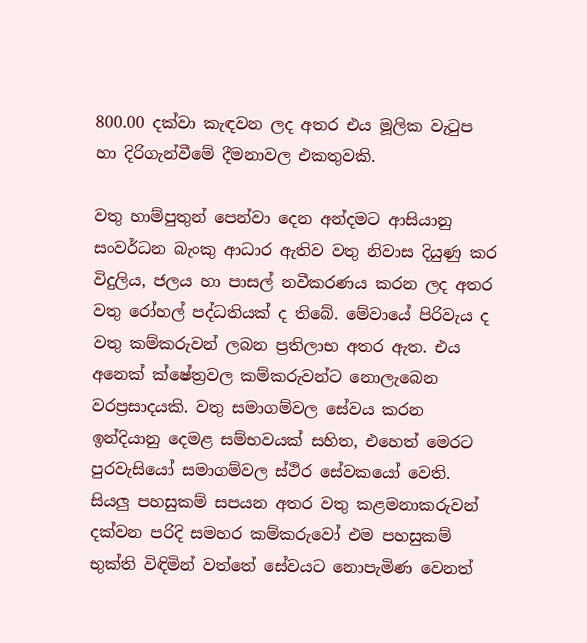800.00 දක්වා කැඳවන ලද අතර එය මූලික වැටුප හා දිරිගැන්වීමේ දීමනාවල එකතුවකි.

වතු හාම්පුතුන් පෙන්වා දෙන අන්දමට ආසියානු සංවර්ධන බැංකු ආධාර ඇතිව වතු නිවාස දියුණු කර විදුලිය, ජලය හා පාසල් නවීකරණය කරන ලද අතර වතු රෝහල් පද්ධතියක් ද තිබේ. මේවායේ පිරිවැය ද වතු කම්කරුවන් ලබන ප්‍රතිලාභ අතර ඇත. එය අනෙක් ක්ෂේත්‍රවල කම්කරුවන්ට නොලැබෙන වරප්‍රසාදයකි. වතු සමාගම්වල සේවය කරන ඉන්දියානු දෙමළ සම්භවයක් සහිත, එහෙත් මෙරට පුරවැසියෝ සමාගම්වල ස්ථිර සේවකයෝ වෙති. සියලු පහසුකම් සපයන අතර වතු කළමනාකරුවන් දක්වන පරිදි සමහර කම්කරුවෝ එම පහසුකම් භුක්ති විඳිමින් වත්තේ සේවයට නොපැමිණ වෙනත්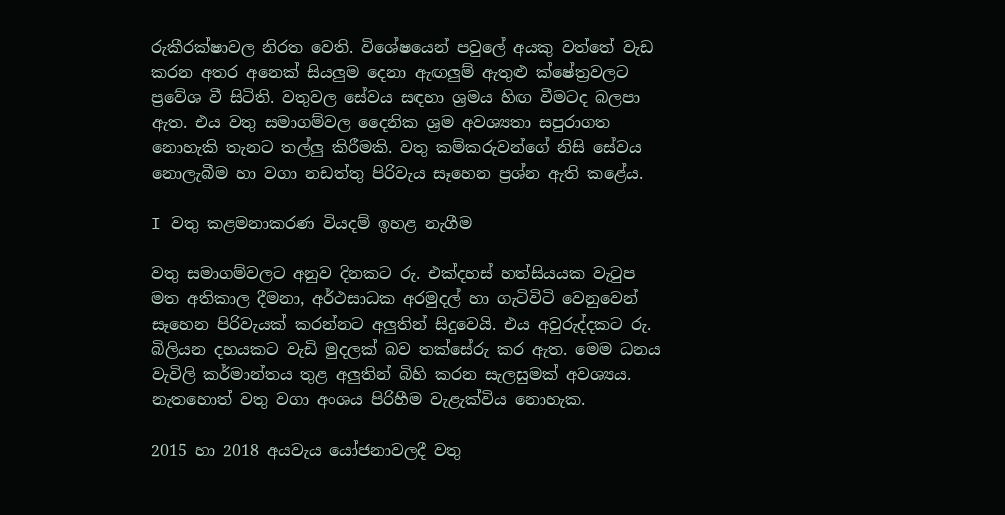රුකීරක්ෂාවල නිරත වෙති. විශේෂයෙන් පවුලේ අයකු වත්තේ වැඩ කරන අතර අනෙක් සියලුම දෙනා ඇඟලුම් ඇතුළු ක්ෂේත්‍රවලට ප්‍රවේශ වී සිටිති. වතුවල සේවය සඳහා ශ්‍රමය හිඟ වීමටද බලපා ඇත. එය වතු සමාගම්වල දෛනික ශ්‍රම අවශ්‍යතා සපුරාගත නොහැකි තැනට තල්ලු කිරීමකි. වතු කම්කරුවන්ගේ නිසි සේවය නොලැබීම හා වගා නඩත්තු පිරිවැය සෑහෙන ප්‍රශ්න ඇති කළේය.

I වතු කළමනාකරණ වියදම් ඉහළ නැගීම

වතු සමාගම්වලට අනුව දිනකට රු. එක්දහස් හත්සියයක වැටුප මත අතිකාල දීමනා, අර්ථසාධක අරමුදල් හා ගැටිවිටි වෙනුවෙන් සෑහෙන පිරිවැයක් කරන්නට අලුතින් සිදුවෙයි. එය අවුරුද්දකට රු. බිලියන දහයකට වැඩි මුදලක් බව තක්සේරු කර ඇත. මෙම ධනය වැවිලි කර්මාන්තය තුළ අලුතින් බිහි කරන සැලසුමක් අවශ්‍යය. නැතහොත් වතු වගා අංශය පිරිහීම වැළැක්විය නොහැක.

2015 හා 2018 අයවැය යෝජනාවලදී වතු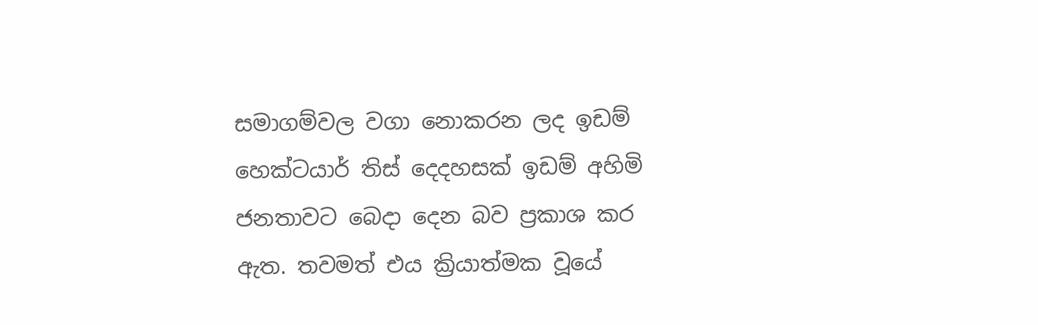සමාගම්වල වගා නොකරන ලද ඉඩම් හෙක්ටයාර් තිස් දෙදහසක් ඉඩම් අහිමි ජනතාවට බෙදා දෙන බව ප්‍රකාශ කර ඇත. තවමත් එය ක්‍රියාත්මක වූයේ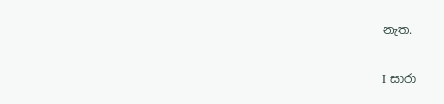නැත.

I සාරා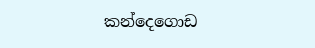කන්දෙගොඩ